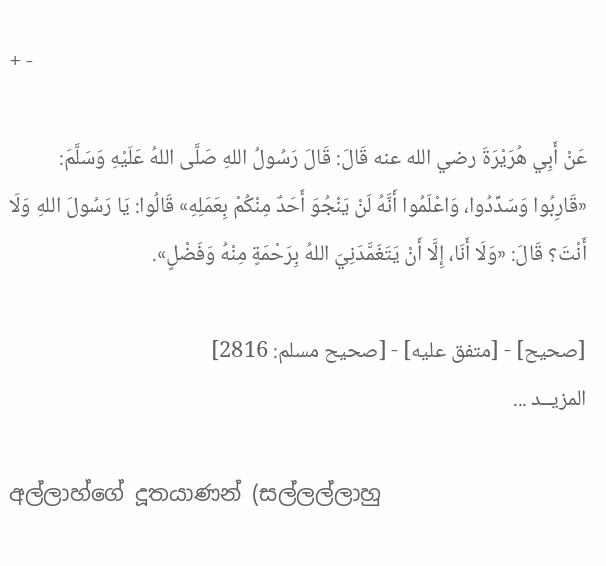+ -

عَنْ أَبِي هُرَيْرَةَ رضي الله عنه قَالَ: قَالَ رَسُولُ اللهِ صَلَّى اللهُ عَلَيْهِ وَسَلَّمَ:
«قَارِبُوا وَسَدِّدُوا، وَاعْلَمُوا أَنَّهُ لَنْ يَنْجُوَ أَحَدٌ مِنْكُمْ بِعَمَلِهِ» قَالُوا: يَا رَسُولَ اللهِ وَلَا أَنْتَ؟ قَالَ: «وَلَا أَنَا، إِلَّا أَنْ يَتَغَمَّدَنِيَ اللهُ بِرَحْمَةٍ مِنْهُ وَفَضْلٍ».

[صحيح] - [متفق عليه] - [صحيح مسلم: 2816]
المزيــد ...

අල්ලාහ්ගේ දූතයාණන් (සල්ලල්ලාහු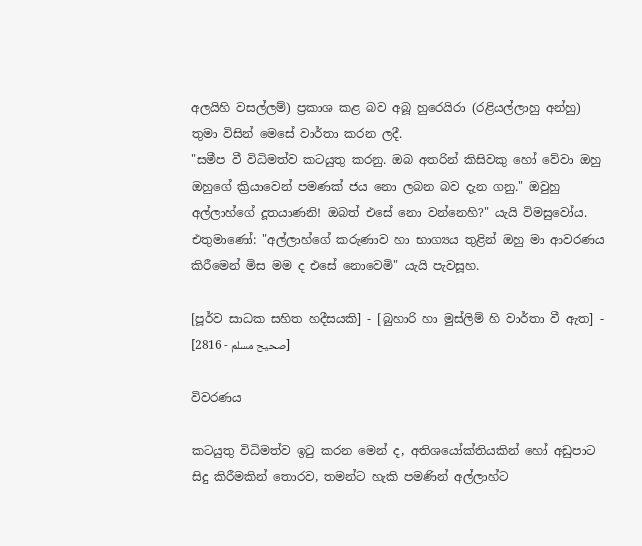අලයිහි වසල්ලම්) ප්‍රකාශ කළ බව අබූ හුරෙයිරා (රළියල්ලාහු අන්හු) තුමා විසින් මෙසේ වාර්තා කරන ලදී.
"සමීප වී විධිමත්ව කටයුතු කරනු. ඔබ අතරින් කිසිවකු හෝ වේවා ඔහු ඔහුගේ ක්‍රියාවෙන් පමණක් ජය නො ලබන බව දැන ගනු." ඔවුහු අල්ලාහ්ගේ දූතයාණනි! ඔබත් එසේ නො වන්නෙහි?" යැයි විමසුවෝය. එතුමාණෝ: "අල්ලාහ්ගේ කරුණාව හා භාග්‍යය තුළින් ඔහු මා ආවරණය කිරීමෙන් මිස මම ද එසේ නොවෙමි" යැයි පැවසූහ.

[පූර්ව සාධක සහිත හදීසයකි] - [බුහාරි හා මුස්ලිම් හි වාර්තා වී ඇත] - [صحيح مسلم - 2816]

විවරණය

කටයුතු විධිමත්ව ඉටු කරන මෙන් ද, අතිශයෝක්තියකින් හෝ අඩුපාට සිදු කිරීමකින් තොරව, තමන්ට හැකි පමණින් අල්ලාහ්ට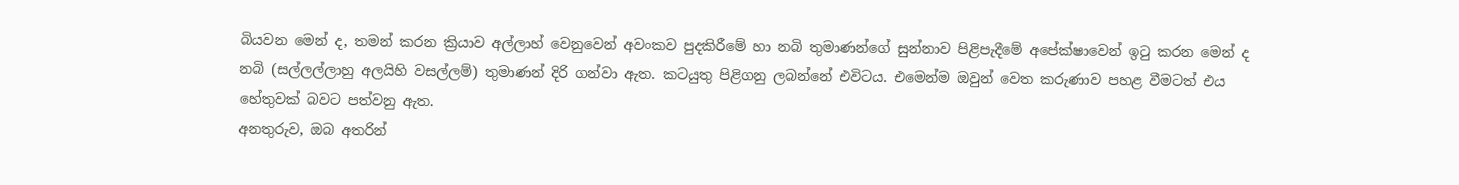බියවන මෙන් ද, තමන් කරන ක්‍රියාව අල්ලාහ් වෙනුවෙන් අවංකව පුදකිරීමේ හා නබි තුමාණන්ගේ සුන්නාව පිළිපැදීමේ අපේක්ෂාවෙන් ඉටු කරන මෙන් ද නබි (සල්ලල්ලාහු අලයිහි වසල්ලම්) තුමාණන් දිරි ගන්වා ඇත. කටයුතු පිළිගනු ලබන්නේ එවිටය. එමෙන්ම ඔවුන් වෙත කරුණාව පහළ වීමටත් එය හේතුවක් බවට පත්වනු ඇත.
අනතුරුව, ඔබ අතරින්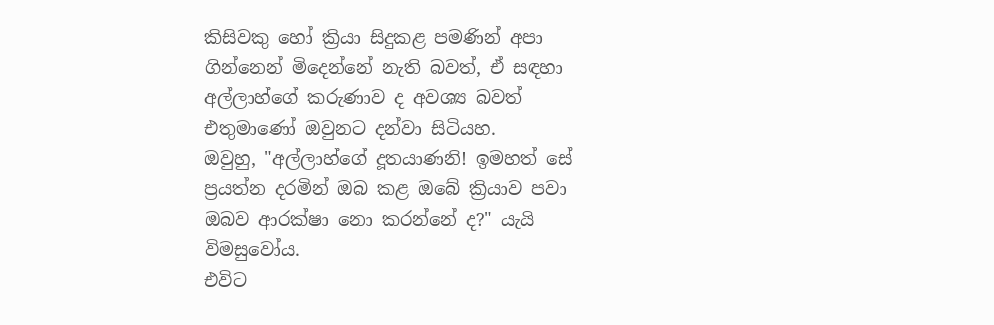කිසිවකු හෝ ක්‍රියා සිදුකළ පමණින් අපා ගින්නෙන් මිදෙන්නේ නැති බවත්, ඒ සඳහා අල්ලාහ්ගේ කරුණාව ද අවශ්‍ය බවත් එතුමාණෝ ඔවුනට දන්වා සිටියහ.
ඔවුහු, "අල්ලාහ්ගේ දූතයාණනි! ඉමහත් සේ ප්‍රයත්න දරමින් ඔබ කළ ඔබේ ක්‍රියාව පවා ඔබව ආරක්ෂා නො කරන්නේ ද?" යැයි විමසුවෝය.
එවිට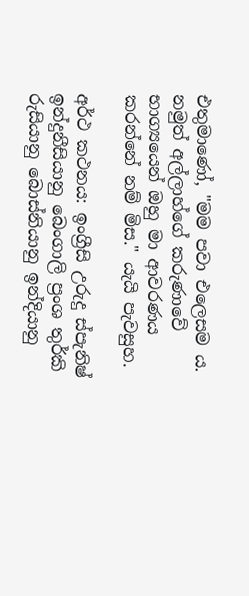එතුමාණෝ, "මම පවා එලෙසම ය. නමුත් අල්ලාහ්ගේ කරුණාවේ භාග්‍යයෙන් ඔහු මා ආවරණය කරන්නේ නම් මිස." යැයි පැවසුහ.

අර්ථ කථනය: ඉංග්‍රීසි උරුදු ස්පැනිෂ් ඉන්දුනීසියානු බෙංගාලි ප්‍රංශ තුර්කි රුසියානු බොස්නියානු ඉන්දියානු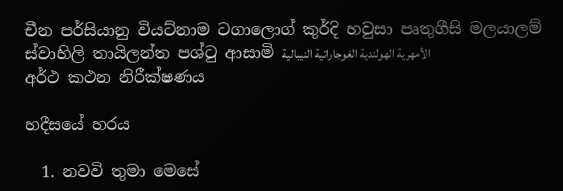චීන පර්සියානු වියට්නාම ටගාලොග් කුර්දි හවුසා පෘතුගීසි මලයාලම් ස්වාහිලි තායිලන්ත පශ්ටු ආසාමි الأمهرية الهولندية الغوجاراتية النيبالية
අර්ථ කථන නිරීක්ෂණය

හදීසයේ හරය

  1. නවවි තුමා මෙසේ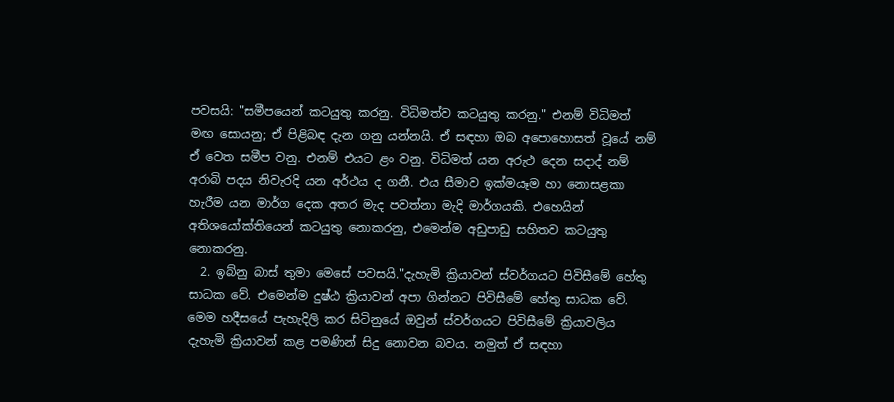පවසයි: "සමීපයෙන් කටයුතු කරනු. විධිමත්ව කටයුතු කරනු." එනම් විධිමත් මඟ සොයනු; ඒ පිළිබඳ දැන ගනු යන්නයි. ඒ සඳහා ඔබ අපොහොසත් වූයේ නම් ඒ වෙත සමීප වනු. එනම් එයට ළං වනු. විධිමත් යන අරුථ දෙන සදාද් නම් අරාබි පදය නිවැරදි යන අර්ථය ද ගනී. එය සීමාව ඉක්මයෑම හා නොසළකා හැරීම යන මාර්ග දෙක අතර මැද පවත්නා මැදි මාර්ගයකි. එහෙයින් අතිශයෝක්තියෙන් කටයුතු නොකරනු, එමෙන්ම අඩුපාඩු සහිතව කටයුතු නොකරනු.
  2. ඉබ්නු බාස් තුමා මෙසේ පවසයි."දැහැමි ක්‍රියාවන් ස්වර්ගයට පිවිසීමේ හේතු සාධක වේ. එමෙන්ම දුෂ්ඨ ක්‍රියාවන් අපා ගින්නට පිවිසීමේ හේතු සාධක වේ. මෙම හදීසයේ පැහැදිලි කර සිටිනුයේ ඔවුන් ස්වර්ගයට පිවිසීමේ ක්‍රියාවලිය දැහැමි ක්‍රියාවන් කළ පමණින් සිදු නොවන බවය. නමුත් ඒ සඳහා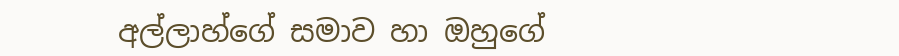අල්ලාහ්ගේ සමාව හා ඔහුගේ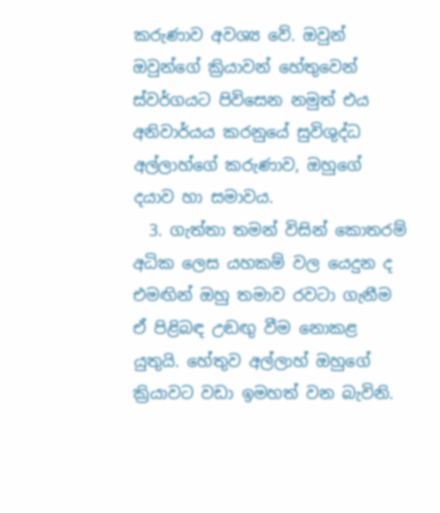කරුණාව අවශ්‍ය වේ. ඔවුන් ඔවුන්ගේ ක්‍රියාවන් හේතුවෙන් ස්වර්ගයට පිවිසෙන නමුත් එය අනිවාර්යය කරනුයේ සුවිශුද්ධ අල්ලාහ්ගේ කරුණාව, ඔහුගේ දයාව හා සමාවය.
  3. ගැත්තා තමන් විසින් කොතරම් අධික ලෙස යහකම් වල යෙදුන ද එමඟින් ඔහු තමාව රවටා ගැනීම ඒ පිළිබඳ උඬඟු වීම නොකළ යුතුයි. හේතුව අල්ලාහ් ඔහුගේ ක්‍රියාවට වඩා ඉමහත් වන බැවිනි.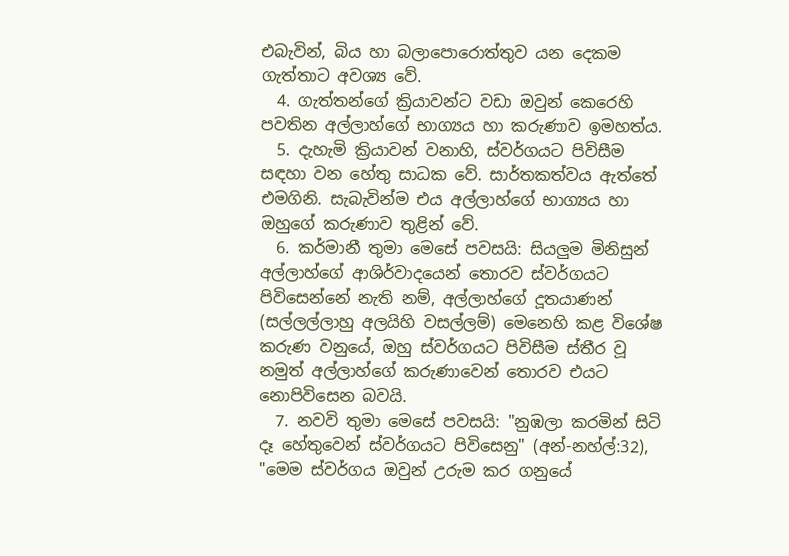එබැවින්, බිය හා බලාපොරොත්තුව යන දෙකම ගැත්තාට අවශ්‍ය වේ.
  4. ගැත්තන්ගේ ක්‍රියාවන්ට වඩා ඔවුන් කෙරෙහි පවතින අල්ලාහ්ගේ භාග්‍යය හා කරුණාව ඉමහත්ය.
  5. දැහැමි ක්‍රියාවන් වනාහි, ස්වර්ගයට පිවිසීම සඳහා වන හේතු සාධක වේ. සාර්තකත්වය ඇත්තේ එමගිනි. සැබැවින්ම එය අල්ලාහ්ගේ භාග්‍යය හා ඔහුගේ කරුණාව තුළින් වේ.
  6. කර්මානී තුමා මෙසේ පවසයි: සියලුම මිනිසුන් අල්ලාහ්ගේ ආශිර්වාදයෙන් තොරව ස්වර්ගයට පිවිසෙන්නේ නැති නම්, අල්ලාහ්ගේ දූතයාණන් (සල්ලල්ලාහු අලයිහි වසල්ලම්) මෙනෙහි කළ විශේෂ කරුණ වනුයේ, ඔහු ස්වර්ගයට පිවිසීම ස්තීර වූ නමුත් අල්ලාහ්ගේ කරුණාවෙන් තොරව එයට නොපිවිසෙන බවයි.
  7. නවවි තුමා මෙසේ පවසයි: "නුඹලා කරමින් සිටි දෑ හේතුවෙන් ස්වර්ගයට පිවිසෙනු" (අන්-නහ්ල්:32), "මෙම ස්වර්ගය ඔවුන් උරුම කර ගනුයේ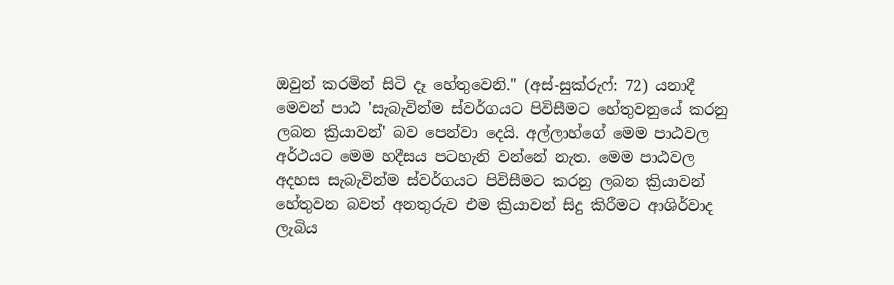ඔවුන් කරමින් සිටි දෑ හේතුවෙනි." (අස්-සුක්රුෆ්: 72) යනාදී මෙවන් පාඨ 'සැබැවින්ම ස්වර්ගයට පිවිසීමට හේතුවනුයේ කරනු ලබන ක්‍රියාවන්' බව පෙන්වා දෙයි. අල්ලාහ්ගේ මෙම පාඨවල අර්ථයට මෙම හදීසය පටහැනි වන්නේ නැත. මෙම පාඨවල අදහස සැබැවින්ම ස්වර්ගයට පිවිසීමට කරනු ලබන ක්‍රියාවන් හේතුවන බවත් අනතුරුව එම ක්‍රියාවන් සිදු කිරීමට ආශිර්වාද ලැබිය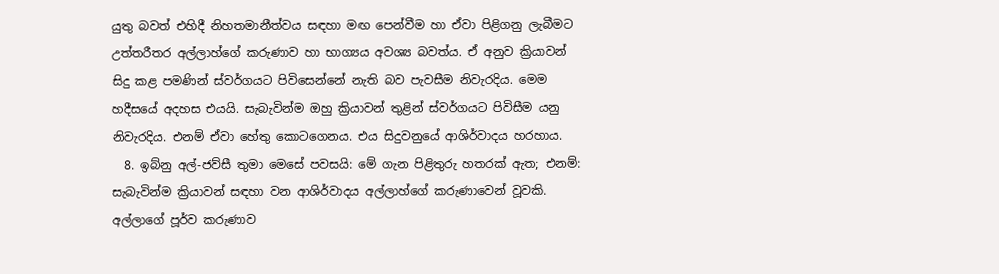යුතු බවත් එහිදී නිහතමානීත්වය සඳහා මඟ පෙන්වීම හා ඒවා පිළිගනු ලැබීමට උත්තරීතර අල්ලාහ්ගේ කරුණාව හා භාග්‍යය අවශ්‍ය බවත්ය. ඒ අනුව ක්‍රියාවන් සිදු කළ පමණින් ස්වර්ගයට පිවිසෙන්නේ නැති බව පැවසීම නිවැරදිය. මෙම හදීසයේ අදහස එයයි. සැබැවින්ම ඔහු ක්‍රියාවන් තුළින් ස්වර්ගයට පිවිසීම යනු නිවැරදිය. එනම් ඒවා හේතු කොටගෙනය. එය සිදුවනුයේ ආශිර්වාදය හරහාය.
  8. ඉබ්නු අල්-ජව්සී තුමා මෙසේ පවසයි: මේ ගැන පිළිතුරු හතරක් ඇත; එනම්: සැබැවින්ම ක්‍රියාවන් සඳහා වන ආශිර්වාදය අල්ලාහ්ගේ කරුණාවෙන් වූවකි. අල්ලාගේ පූර්ව කරුණාව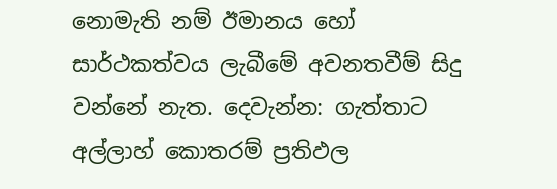නොමැති නම් ඊමානය හෝ සාර්ථකත්වය ලැබීමේ අවනතවීම් සිදු වන්නේ නැත. දෙවැන්න: ගැත්තාට අල්ලාහ් කොතරම් ප්‍රතිඵල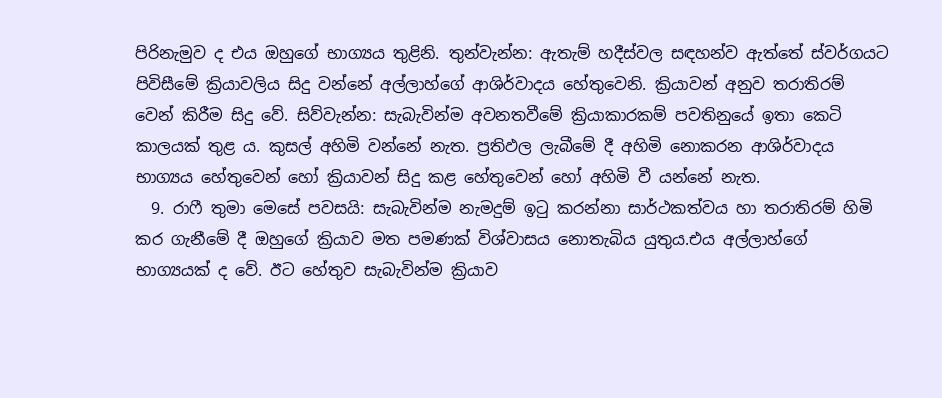පිරිනැමුව ද එය ඔහුගේ භාග්‍යය තුළිනි. තුන්වැන්න: ඇතැම් හදීස්වල සඳහන්ව ඇත්තේ ස්වර්ගයට පිවිසීමේ ක්‍රියාවලිය සිදු වන්නේ අල්ලාහ්ගේ ආශිර්වාදය හේතුවෙනි. ක්‍රියාවන් අනුව තරාතිරම් වෙන් කිරීම සිදු වේ. සිව්වැන්න: සැබැවින්ම අවනතවීමේ ක්‍රියාකාරකම් පවතිනුයේ ඉතා කෙටි කාලයක් තුළ ය. කුසල් අහිමි වන්නේ නැත. ප්‍රතිඵල ලැබීමේ දී අහිමි නොකරන ආශිර්වාදය භාග්‍යය හේතුවෙන් හෝ ක්‍රියාවන් සිදු කළ හේතුවෙන් හෝ අහිමි වී යන්නේ නැත.
  9. රාෆී තුමා මෙසේ පවසයි: සැබැවින්ම නැමදුම් ඉටු කරන්නා සාර්ථකත්වය හා තරාතිරම් හිමි කර ගැනීමේ දී ඔහුගේ ක්‍රියාව මත පමණක් විශ්වාසය නොතැබිය යුතුය.එය අල්ලාහ්ගේ භාග්‍යයක් ද වේ. ඊට හේතුව සැබැවින්ම ක්‍රියාව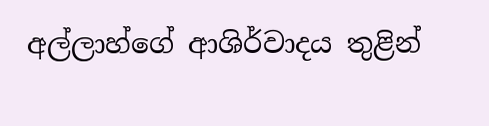අල්ලාහ්ගේ ආශිර්වාදය තුළින්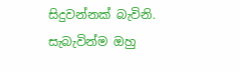සිදුවන්නක් බැවිනි. සැබැවින්ම ඔහු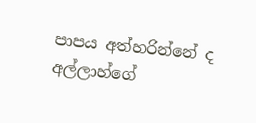පාපය අත්හරින්නේ ද අල්ලාහ්ගේ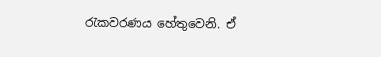රැකවරණය හේතුවෙනි. ඒ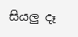සියලු දෑ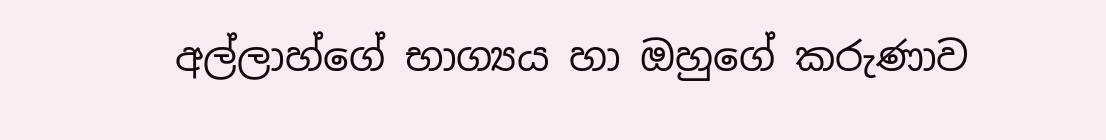අල්ලාහ්ගේ භාග්‍යය හා ඔහුගේ කරුණාව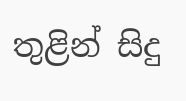තුළින් සිදු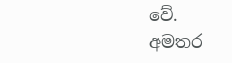වේ.
අමතර